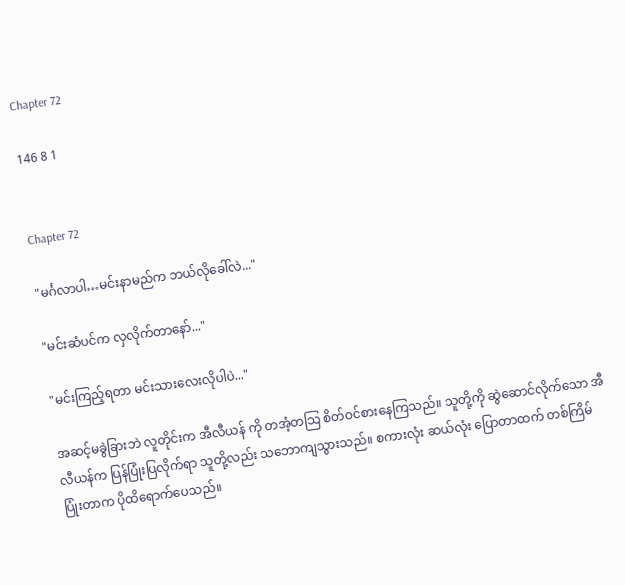Chapter 72

146 8 1


Chapter 72

"မင်္ဂလာပါ…မင်းနာမည်က ဘယ်လိုခေါ်လဲ..."

"မင်းဆံပင်က လှလိုက်တာနော်..."

"မင်းကြည့်ရတာ မင်းသားလေးလိုပါပဲ..."

အဆင့်မခွဲခြားဘဲ လူတိုင်းက အီလီယန် ကို တအံ့တသြ စိတ်ဝင်စားနေကြသည်။ သူတို့ကို ဆွဲဆောင်လိုက်သော အီလီယန်က ပြန်ပြုံးပြလိုက်ရာ သူတို့လည်း သဘောကျသွားသည်။ စကားလုံး ဆယ်လုံး ပြောတာထက် တစ်ကြိမ်ပြုံးတာက ပိုထိရောက်ပေသည်။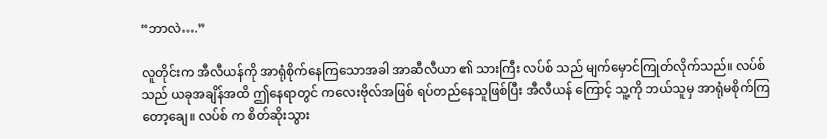“ဘာလဲ….”

လူတိုင်းက အီလီယန်ကို အာရုံစိုက်နေကြသောအခါ အာဆီလီယာ ၏ သားကြီး လပ်စ် သည် မျက်မှောင်ကြုတ်လိုက်သည်။ လပ်စ် သည် ယခုအချိန်အထိ ဤနေရာတွင် ကလေးဗိုလ်အဖြစ် ရပ်တည်နေသူဖြစ်ပြီး အီလီယန် ကြောင့် သူ့ကို ဘယ်သူမှ အာရုံမစိုက်ကြတော့ချေ။ လပ်စ် က စိတ်ဆိုးသွား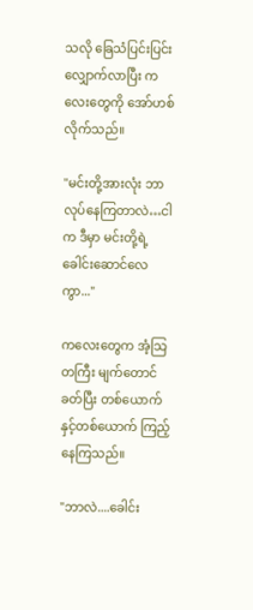သလို ခြေသံပြင်းပြင်း လျှောက်လာပြီး ကလေးတွေကို အော်ဟစ်လိုက်သည်။

"မင်းတို့အားလုံး ဘာလုပ်နေကြတာလဲ…ငါက ဒီမှာ မင်းတို့ရဲ့ ခေါင်းဆောင်လေကွာ..."

ကလေးတွေက အံ့သြတကြီး မျက်တောင်ခတ်ပြီး တစ်ယောက်နှင့်တစ်ယောက် ကြည့်နေကြသည်။

"ဘာလဲ....ခေါင်း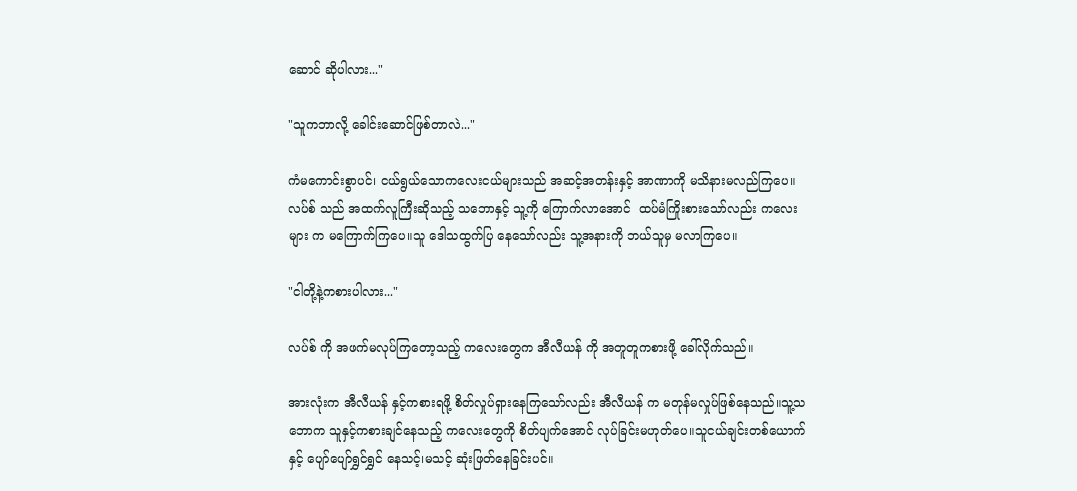ဆောင် ဆိုပါလား..."

"သူကဘာလို့ ခေါင်းဆောင်ဖြစ်တာလဲ..."

ကံမကောင်းစွာပင်၊ ငယ်ရွယ်သောကလေးငယ်များသည် အဆင့်အတန်းနှင့် အာဏာကို မသိနားမလည်ကြပေ။ လပ်စ် သည် အထက်လူကြီးဆိုသည့် သဘောနှင့် သူ့ကို ကြောက်လာအောင်  ထပ်မံကြိုးစားသော်လည်း ကလေးများ က မကြောက်ကြပေ။သူ ဒေါသထွက်ပြ နေသော်လည်း သူ့အနားကို ဘယ်သူမှ မလာကြပေ။

"ငါတို့နဲ့ကစားပါလား..."

လပ်စ် ကို အဖက်မလုပ်ကြတော့သည့် ကလေးတွေက အီလီယန် ကို အတူတူကစားဖို့ ခေါ်လိုက်သည်။

အားလုံးက အီလီယန် နှင့်ကစားရဖို့ စိတ်လှုပ်ရှားနေကြသော်လည်း အီလီယန် က မတုန်မလှုပ်ဖြစ်နေသည်။သူ့သဘောက သူနှင့်ကစားချင်နေသည့် ကလေးတွေကို စိတ်ပျက်အောင် လုပ်ခြင်းမဟုတ်ပေ။သူငယ်ချင်းတစ်ယောက်နှင့် ပျော်ပျော်ရွှင်ရွှင် နေသင့်၊မသင့် ဆုံးဖြတ်နေခြင်းပင်။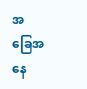အခြေ‌အနေ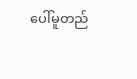ပေါ်မူတည်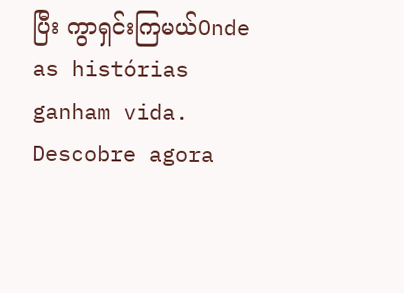ပြီး ကွာရှင်းကြမယ်Onde as histórias ganham vida. Descobre agora